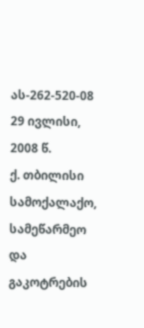ას-262-520-08 29 ივლისი, 2008 წ.
ქ. თბილისი
სამოქალაქო, სამეწარმეო და გაკოტრების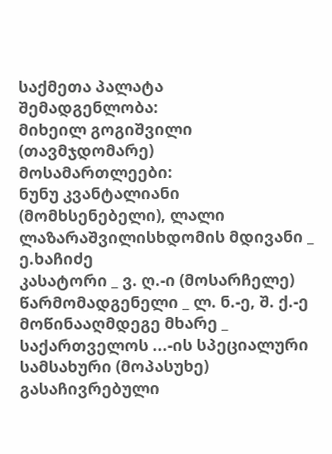საქმეთა პალატა
შემადგენლობა:
მიხეილ გოგიშვილი (თავმჯდომარე)
მოსამართლეები:
ნუნუ კვანტალიანი (მომხსენებელი), ლალი ლაზარაშვილისხდომის მდივანი _ ე.ხაჩიძე
კასატორი _ ვ. ღ.-ი (მოსარჩელე)
წარმომადგენელი _ ლ. ნ.-ე, შ. ქ.-ე
მოწინააღმდეგე მხარე _ საქართველოს ...-ის სპეციალური სამსახური (მოპასუხე)
გასაჩივრებული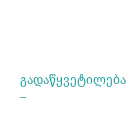გადაწყვეტილება –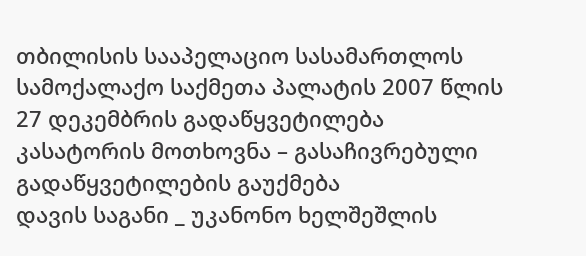თბილისის სააპელაციო სასამართლოს სამოქალაქო საქმეთა პალატის 2007 წლის 27 დეკემბრის გადაწყვეტილება
კასატორის მოთხოვნა – გასაჩივრებული გადაწყვეტილების გაუქმება
დავის საგანი _ უკანონო ხელშეშლის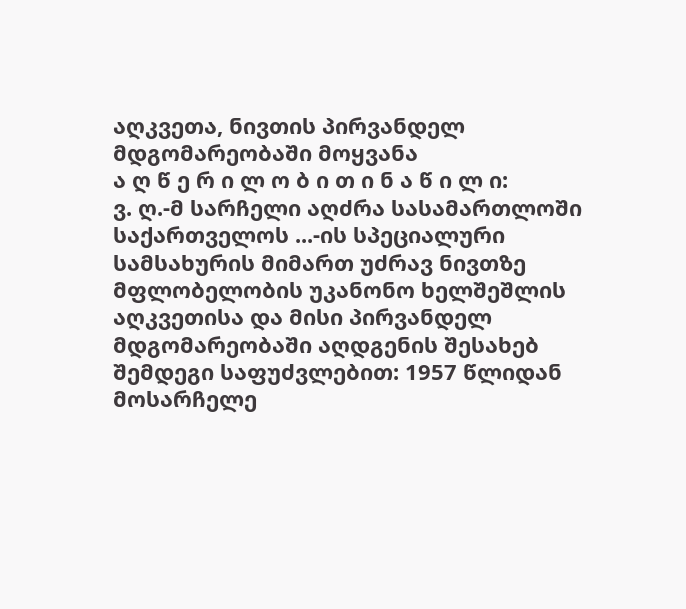აღკვეთა, ნივთის პირვანდელ მდგომარეობაში მოყვანა
ა ღ წ ე რ ი ლ ო ბ ი თ ი ნ ა წ ი ლ ი:
ვ. ღ.-მ სარჩელი აღძრა სასამართლოში საქართველოს ...-ის სპეციალური სამსახურის მიმართ უძრავ ნივთზე მფლობელობის უკანონო ხელშეშლის აღკვეთისა და მისი პირვანდელ მდგომარეობაში აღდგენის შესახებ შემდეგი საფუძვლებით: 1957 წლიდან მოსარჩელე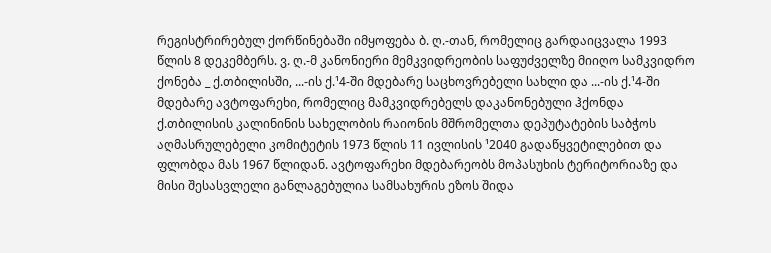რეგისტრირებულ ქორწინებაში იმყოფება ბ. ღ.-თან, რომელიც გარდაიცვალა 1993 წლის 8 დეკემბერს. ვ. ღ.-მ კანონიერი მემკვიდრეობის საფუძველზე მიიღო სამკვიდრო ქონება _ ქ.თბილისში, ...-ის ქ.¹4-ში მდებარე საცხოვრებელი სახლი და ...-ის ქ.¹4-ში მდებარე ავტოფარეხი, რომელიც მამკვიდრებელს დაკანონებული ჰქონდა ქ.თბილისის კალინინის სახელობის რაიონის მშრომელთა დეპუტატების საბჭოს აღმასრულებელი კომიტეტის 1973 წლის 11 ივლისის ¹2040 გადაწყვეტილებით და ფლობდა მას 1967 წლიდან. ავტოფარეხი მდებარეობს მოპასუხის ტერიტორიაზე და მისი შესასვლელი განლაგებულია სამსახურის ეზოს შიდა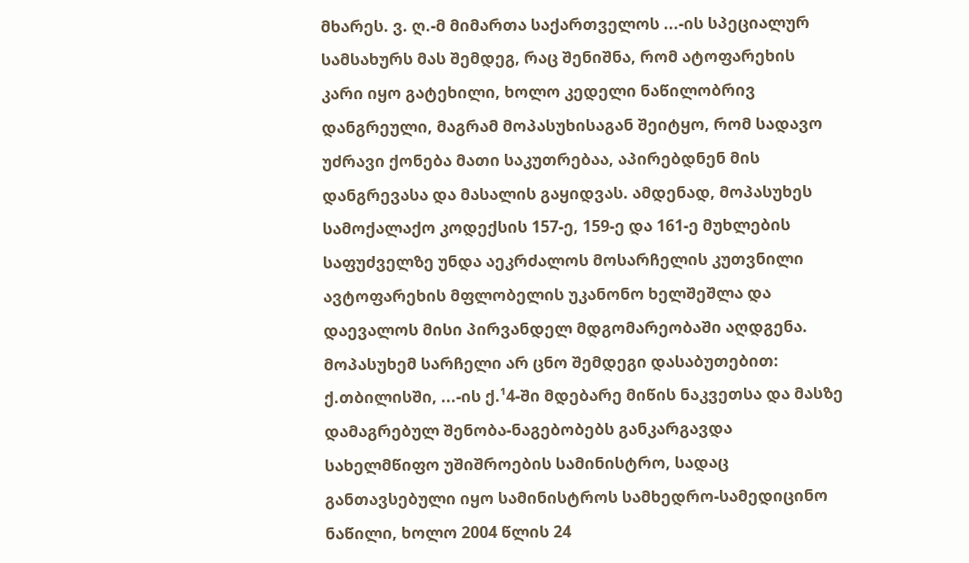მხარეს. ვ. ღ.-მ მიმართა საქართველოს ...-ის სპეციალურ სამსახურს მას შემდეგ, რაც შენიშნა, რომ ატოფარეხის კარი იყო გატეხილი, ხოლო კედელი ნაწილობრივ დანგრეული, მაგრამ მოპასუხისაგან შეიტყო, რომ სადავო უძრავი ქონება მათი საკუთრებაა, აპირებდნენ მის დანგრევასა და მასალის გაყიდვას. ამდენად, მოპასუხეს სამოქალაქო კოდექსის 157-ე, 159-ე და 161-ე მუხლების საფუძველზე უნდა აეკრძალოს მოსარჩელის კუთვნილი ავტოფარეხის მფლობელის უკანონო ხელშეშლა და დაევალოს მისი პირვანდელ მდგომარეობაში აღდგენა.
მოპასუხემ სარჩელი არ ცნო შემდეგი დასაბუთებით: ქ.თბილისში, ...-ის ქ.¹4-ში მდებარე მიწის ნაკვეთსა და მასზე დამაგრებულ შენობა-ნაგებობებს განკარგავდა სახელმწიფო უშიშროების სამინისტრო, სადაც განთავსებული იყო სამინისტროს სამხედრო-სამედიცინო ნაწილი, ხოლო 2004 წლის 24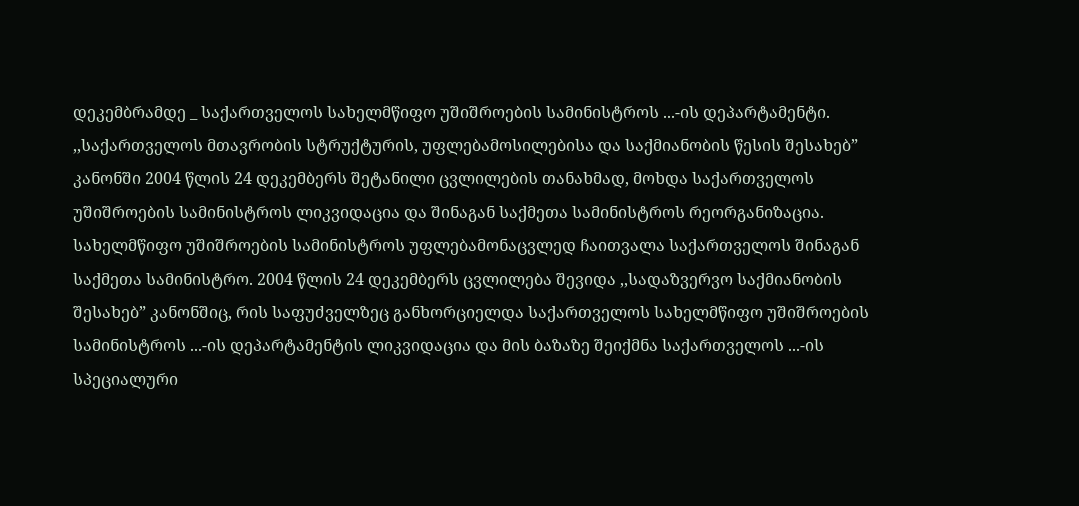დეკემბრამდე _ საქართველოს სახელმწიფო უშიშროების სამინისტროს ...-ის დეპარტამენტი. ,,საქართველოს მთავრობის სტრუქტურის, უფლებამოსილებისა და საქმიანობის წესის შესახებ” კანონში 2004 წლის 24 დეკემბერს შეტანილი ცვლილების თანახმად, მოხდა საქართველოს უშიშროების სამინისტროს ლიკვიდაცია და შინაგან საქმეთა სამინისტროს რეორგანიზაცია. სახელმწიფო უშიშროების სამინისტროს უფლებამონაცვლედ ჩაითვალა საქართველოს შინაგან საქმეთა სამინისტრო. 2004 წლის 24 დეკემბერს ცვლილება შევიდა ,,სადაზვერვო საქმიანობის შესახებ” კანონშიც, რის საფუძველზეც განხორციელდა საქართველოს სახელმწიფო უშიშროების სამინისტროს ...-ის დეპარტამენტის ლიკვიდაცია და მის ბაზაზე შეიქმნა საქართველოს ...-ის სპეციალური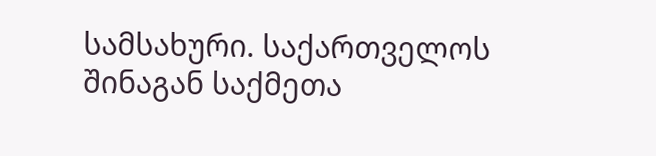სამსახური. საქართველოს შინაგან საქმეთა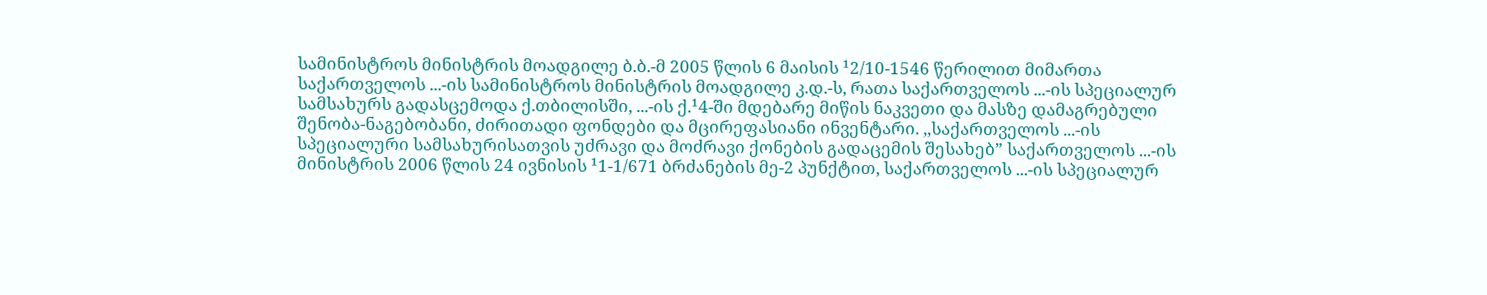სამინისტროს მინისტრის მოადგილე ბ.ბ.-მ 2005 წლის 6 მაისის ¹2/10-1546 წერილით მიმართა საქართველოს ...-ის სამინისტროს მინისტრის მოადგილე კ.დ.-ს, რათა საქართველოს ...-ის სპეციალურ სამსახურს გადასცემოდა ქ.თბილისში, ...-ის ქ.¹4-ში მდებარე მიწის ნაკვეთი და მასზე დამაგრებული შენობა-ნაგებობანი, ძირითადი ფონდები და მცირეფასიანი ინვენტარი. ,,საქართველოს ...-ის სპეციალური სამსახურისათვის უძრავი და მოძრავი ქონების გადაცემის შესახებ” საქართველოს ...-ის მინისტრის 2006 წლის 24 ივნისის ¹1-1/671 ბრძანების მე-2 პუნქტით, საქართველოს ...-ის სპეციალურ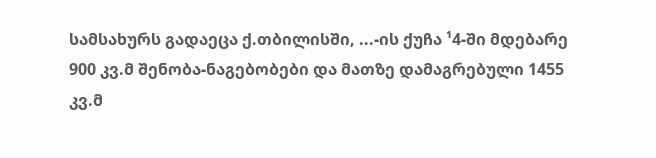სამსახურს გადაეცა ქ.თბილისში, ...-ის ქუჩა ¹4-ში მდებარე 900 კვ.მ შენობა-ნაგებობები და მათზე დამაგრებული 1455 კვ.მ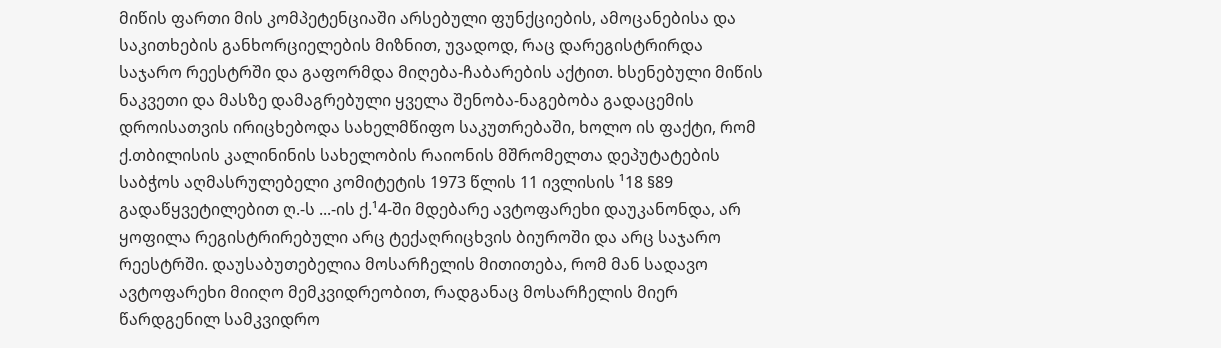მიწის ფართი მის კომპეტენციაში არსებული ფუნქციების, ამოცანებისა და საკითხების განხორციელების მიზნით, უვადოდ, რაც დარეგისტრირდა საჯარო რეესტრში და გაფორმდა მიღება-ჩაბარების აქტით. ხსენებული მიწის ნაკვეთი და მასზე დამაგრებული ყველა შენობა-ნაგებობა გადაცემის დროისათვის ირიცხებოდა სახელმწიფო საკუთრებაში, ხოლო ის ფაქტი, რომ ქ.თბილისის კალინინის სახელობის რაიონის მშრომელთა დეპუტატების საბჭოს აღმასრულებელი კომიტეტის 1973 წლის 11 ივლისის ¹18 §89 გადაწყვეტილებით ღ.-ს ...-ის ქ.¹4-ში მდებარე ავტოფარეხი დაუკანონდა, არ ყოფილა რეგისტრირებული არც ტექაღრიცხვის ბიუროში და არც საჯარო რეესტრში. დაუსაბუთებელია მოსარჩელის მითითება, რომ მან სადავო ავტოფარეხი მიიღო მემკვიდრეობით, რადგანაც მოსარჩელის მიერ წარდგენილ სამკვიდრო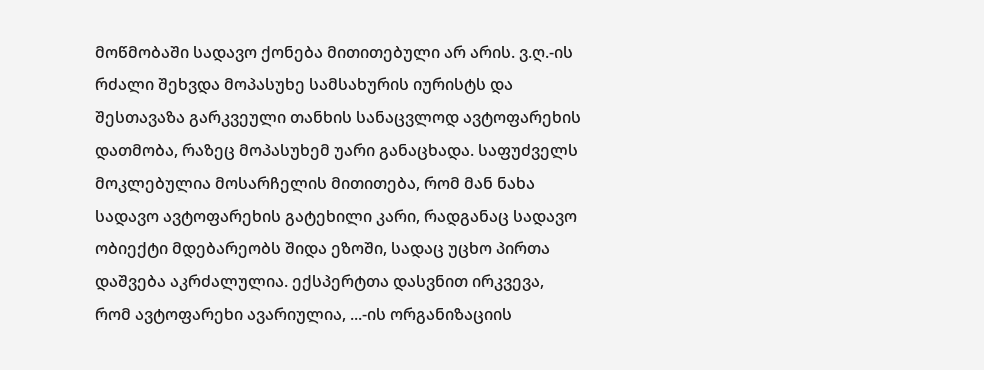მოწმობაში სადავო ქონება მითითებული არ არის. ვ.ღ.-ის რძალი შეხვდა მოპასუხე სამსახურის იურისტს და შესთავაზა გარკვეული თანხის სანაცვლოდ ავტოფარეხის დათმობა, რაზეც მოპასუხემ უარი განაცხადა. საფუძველს მოკლებულია მოსარჩელის მითითება, რომ მან ნახა სადავო ავტოფარეხის გატეხილი კარი, რადგანაც სადავო ობიექტი მდებარეობს შიდა ეზოში, სადაც უცხო პირთა დაშვება აკრძალულია. ექსპერტთა დასვნით ირკვევა, რომ ავტოფარეხი ავარიულია, ...-ის ორგანიზაციის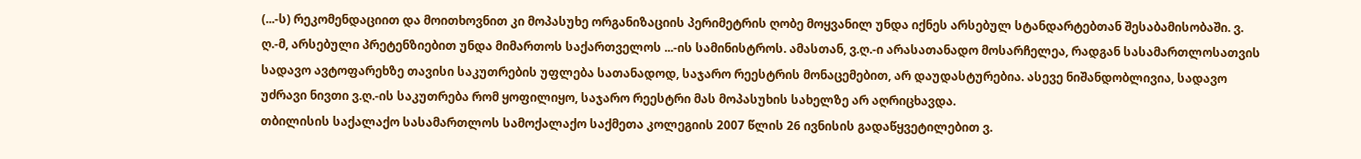(...-ს) რეკომენდაციით და მოითხოვნით კი მოპასუხე ორგანიზაციის პერიმეტრის ღობე მოყვანილ უნდა იქნეს არსებულ სტანდარტებთან შესაბამისობაში. ვ. ღ.-მ, არსებული პრეტენზიებით უნდა მიმართოს საქართველოს ...-ის სამინისტროს. ამასთან, ვ.ღ.-ი არასათანადო მოსარჩელეა, რადგან სასამართლოსათვის სადავო ავტოფარეხზე თავისი საკუთრების უფლება სათანადოდ, საჯარო რეესტრის მონაცემებით, არ დაუდასტურებია. ასევე ნიშანდობლივია, სადავო უძრავი ნივთი ვ.ღ.-ის საკუთრება რომ ყოფილიყო, საჯარო რეესტრი მას მოპასუხის სახელზე არ აღრიცხავდა.
თბილისის საქალაქო სასამართლოს სამოქალაქო საქმეთა კოლეგიის 2007 წლის 26 ივნისის გადაწყვეტილებით ვ.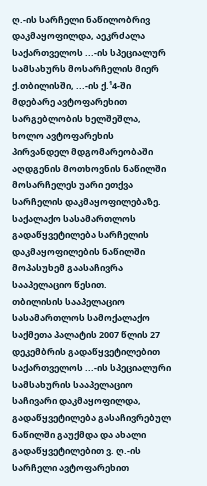ღ.-ის სარჩელი ნაწილობრივ დაკმაყოფილდა, აეკრძალა საქართველოს ...-ის სპეციალურ სამსახურს მოსარჩელის მიერ ქ.თბილისში, ...-ის ქ.¹4-ში მდებარე ავტოფარეხით სარგებლობის ხელშეშლა, ხოლო ავტოფარეხის პირვანდელ მდგომარეობაში აღდგენის მოთხოვნის ნაწილში მოსარჩელეს უარი ეთქვა სარჩელის დაკმაყოფილებაზე.
საქალაქო სასამართლოს გადაწყვეტილება სარჩელის დაკმაყოფილების ნაწილში მოპასუხემ გაასაჩივრა სააპელაციო წესით.
თბილისის სააპელაციო სასამართლოს სამოქალაქო საქმეთა პალატის 2007 წლის 27 დეკემბრის გადაწყვეტილებით საქართველოს ...-ის სპეციალური სამსახურის სააპელაციო საჩივარი დაკმაყოფილდა, გადაწყვეტილება გასაჩივრებულ ნაწილში გაუქმდა და ახალი გადაწყვეტილებით ვ. ღ.-ის სარჩელი ავტოფარეხით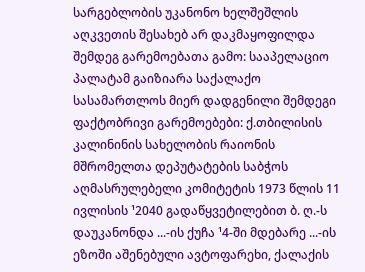სარგებლობის უკანონო ხელშეშლის აღკვეთის შესახებ არ დაკმაყოფილდა შემდეგ გარემოებათა გამო: სააპელაციო პალატამ გაიზიარა საქალაქო სასამართლოს მიერ დადგენილი შემდეგი ფაქტობრივი გარემოებები: ქ.თბილისის კალინინის სახელობის რაიონის მშრომელთა დეპუტატების საბჭოს აღმასრულებელი კომიტეტის 1973 წლის 11 ივლისის ¹2040 გადაწყვეტილებით ბ. ღ.-ს დაუკანონდა ...-ის ქუჩა ¹4-ში მდებარე ...-ის ეზოში აშენებული ავტოფარეხი, ქალაქის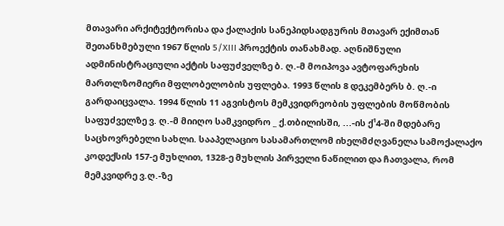მთავარი არქიტექტორისა და ქალაქის სანეპიდსადგურის მთავარ ექიმთან შეთანხმებული 1967 წლის 5/XIII პროექტის თანახმად. აღნიშნული ადმინისტრაციული აქტის საფუძველზე ბ. ღ.-მ მოიპოვა ავტოფარეხის მართლზომიერი მფლობელობის უფლება. 1993 წლის 8 დეკემბერს ბ. ღ.-ი გარდაიცვალა. 1994 წლის 11 აგვისტოს მემკვიდრეობის უფლების მოწმობის საფუძველზე ვ. ღ.-მ მიიღო სამკვიდრო _ ქ.თბილისში, ...-ის ქ¹4-ში მდებარე საცხოვრებელი სახლი. სააპელაციო სასამართლომ იხელმძღვანელა სამოქალაქო კოდექსის 157-ე მუხლით, 1328-ე მუხლის პირველი ნაწილით და ჩათვალა, რომ მემკვიდრე ვ.ღ.-ზე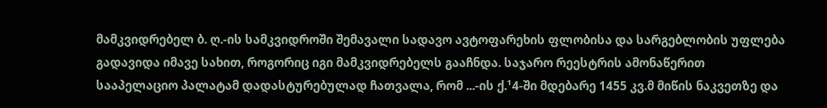მამკვიდრებელ ბ. ღ.-ის სამკვიდროში შემავალი სადავო ავტოფარეხის ფლობისა და სარგებლობის უფლება გადავიდა იმავე სახით, როგორიც იგი მამკვიდრებელს გააჩნდა. საჯარო რეესტრის ამონაწერით სააპელაციო პალატამ დადასტურებულად ჩათვალა, რომ ...-ის ქ.¹4-ში მდებარე 1455 კვ.მ მიწის ნაკვეთზე და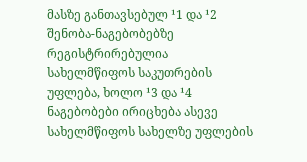მასზე განთავსებულ ¹1 და ¹2 შენობა-ნაგებობებზე რეგისტრირებულია სახელმწიფოს საკუთრების უფლება, ხოლო ¹3 და ¹4 ნაგებობები ირიცხება ასევე სახელმწიფოს სახელზე უფლების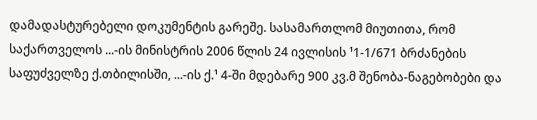დამადასტურებელი დოკუმენტის გარეშე. სასამართლომ მიუთითა, რომ საქართველოს ...-ის მინისტრის 2006 წლის 24 ივლისის ¹1-1/671 ბრძანების საფუძველზე ქ.თბილისში, ...-ის ქ.¹ 4-ში მდებარე 900 კვ.მ შენობა-ნაგებობები და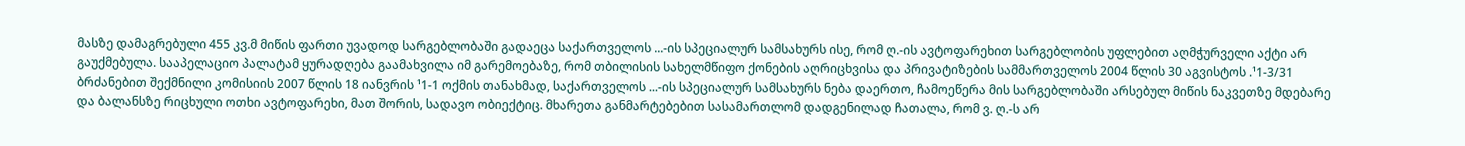მასზე დამაგრებული 455 კვ.მ მიწის ფართი უვადოდ სარგებლობაში გადაეცა საქართველოს ...-ის სპეციალურ სამსახურს ისე, რომ ღ.-ის ავტოფარეხით სარგებლობის უფლებით აღმჭურველი აქტი არ გაუქმებულა. სააპელაციო პალატამ ყურადღება გაამახვილა იმ გარემოებაზე, რომ თბილისის სახელმწიფო ქონების აღრიცხვისა და პრივატიზების სამმართველოს 2004 წლის 30 აგვისტოს .¹1-3/31 ბრძანებით შექმნილი კომისიის 2007 წლის 18 იანვრის ¹1-1 ოქმის თანახმად, საქართველოს ...-ის სპეციალურ სამსახურს ნება დაერთო, ჩამოეწერა მის სარგებლობაში არსებულ მიწის ნაკვეთზე მდებარე და ბალანსზე რიცხული ოთხი ავტოფარეხი, მათ შორის, სადავო ობიექტიც. მხარეთა განმარტებებით სასამართლომ დადგენილად ჩათალა, რომ ვ. ღ.-ს არ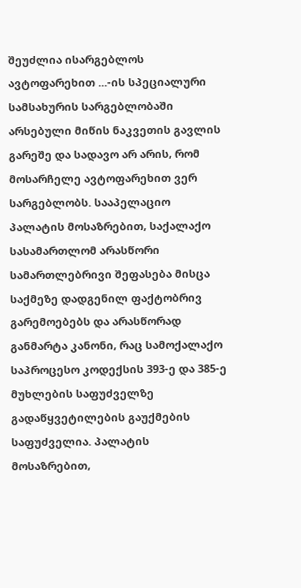შეუძლია ისარგებლოს ავტოფარეხით ...-ის სპეციალური სამსახურის სარგებლობაში არსებული მიწის ნაკვეთის გავლის გარეშე და სადავო არ არის, რომ მოსარჩელე ავტოფარეხით ვერ სარგებლობს. სააპელაციო პალატის მოსაზრებით, საქალაქო სასამართლომ არასწორი სამართლებრივი შეფასება მისცა საქმეზე დადგენილ ფაქტობრივ გარემოებებს და არასწორად განმარტა კანონი, რაც სამოქალაქო საპროცესო კოდექსის 393-ე და 385-ე მუხლების საფუძველზე გადაწყვეტილების გაუქმების საფუძველია. პალატის მოსაზრებით,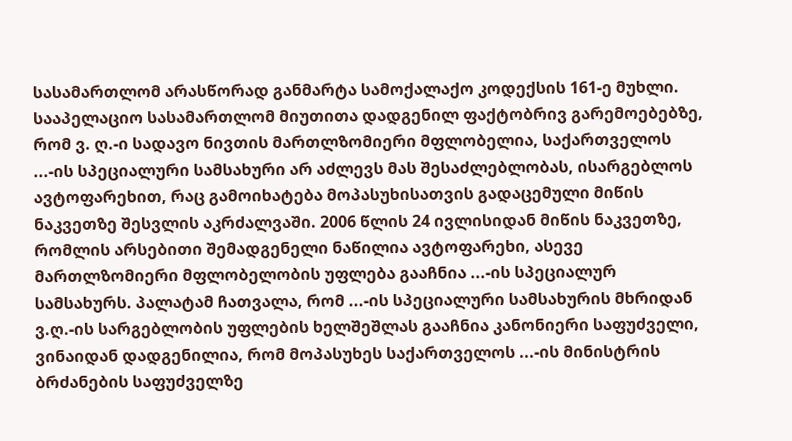სასამართლომ არასწორად განმარტა სამოქალაქო კოდექსის 161-ე მუხლი. სააპელაციო სასამართლომ მიუთითა დადგენილ ფაქტობრივ გარემოებებზე, რომ ვ. ღ.-ი სადავო ნივთის მართლზომიერი მფლობელია, საქართველოს ...-ის სპეციალური სამსახური არ აძლევს მას შესაძლებლობას, ისარგებლოს ავტოფარეხით, რაც გამოიხატება მოპასუხისათვის გადაცემული მიწის ნაკვეთზე შესვლის აკრძალვაში. 2006 წლის 24 ივლისიდან მიწის ნაკვეთზე, რომლის არსებითი შემადგენელი ნაწილია ავტოფარეხი, ასევე მართლზომიერი მფლობელობის უფლება გააჩნია ...-ის სპეციალურ სამსახურს. პალატამ ჩათვალა, რომ ...-ის სპეციალური სამსახურის მხრიდან ვ.ღ.-ის სარგებლობის უფლების ხელშეშლას გააჩნია კანონიერი საფუძველი, ვინაიდან დადგენილია, რომ მოპასუხეს საქართველოს ...-ის მინისტრის ბრძანების საფუძველზე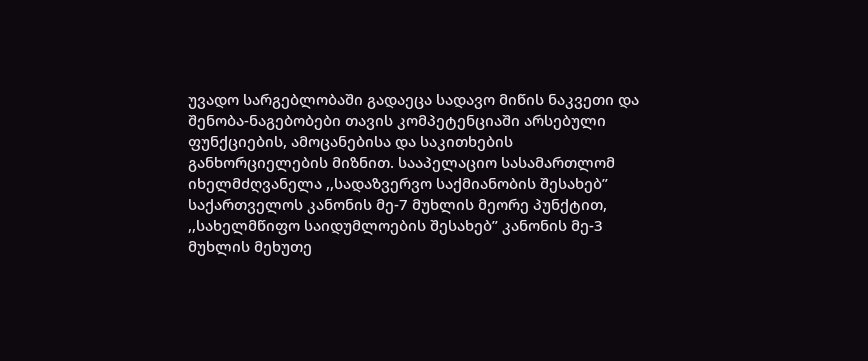უვადო სარგებლობაში გადაეცა სადავო მიწის ნაკვეთი და შენობა-ნაგებობები თავის კომპეტენციაში არსებული ფუნქციების, ამოცანებისა და საკითხების განხორციელების მიზნით. სააპელაციო სასამართლომ იხელმძღვანელა ,,სადაზვერვო საქმიანობის შესახებ” საქართველოს კანონის მე-7 მუხლის მეორე პუნქტით, ,,სახელმწიფო საიდუმლოების შესახებ” კანონის მე-3 მუხლის მეხუთე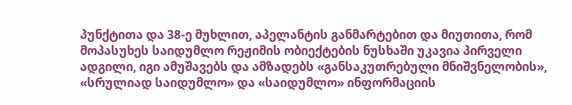პუნქტითა და 38-ე მუხლით, აპელანტის განმარტებით და მიუთითა, რომ მოპასუხეს საიდუმლო რეჟიმის ობიექტების ნუსხაში უკავია პირველი ადგილი, იგი ამუშავებს და ამზადებს «განსაკუთრებული მნიშვნელობის», «სრულიად საიდუმლო» და «საიდუმლო» ინფორმაციის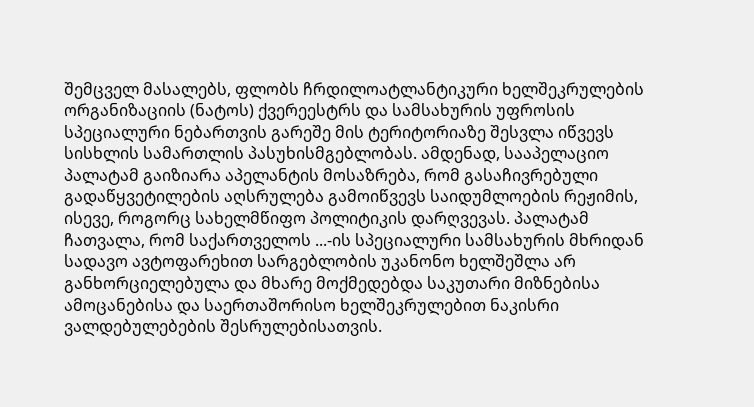შემცველ მასალებს, ფლობს ჩრდილოატლანტიკური ხელშეკრულების ორგანიზაციის (ნატოს) ქვერეესტრს და სამსახურის უფროსის სპეციალური ნებართვის გარეშე მის ტერიტორიაზე შესვლა იწვევს სისხლის სამართლის პასუხისმგებლობას. ამდენად, სააპელაციო პალატამ გაიზიარა აპელანტის მოსაზრება, რომ გასაჩივრებული გადაწყვეტილების აღსრულება გამოიწვევს საიდუმლოების რეჟიმის, ისევე, როგორც სახელმწიფო პოლიტიკის დარღვევას. პალატამ ჩათვალა, რომ საქართველოს ...-ის სპეციალური სამსახურის მხრიდან სადავო ავტოფარეხით სარგებლობის უკანონო ხელშეშლა არ განხორციელებულა და მხარე მოქმედებდა საკუთარი მიზნებისა ამოცანებისა და საერთაშორისო ხელშეკრულებით ნაკისრი ვალდებულებების შესრულებისათვის.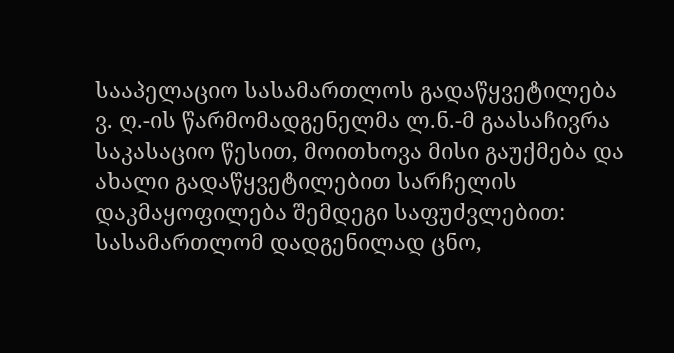სააპელაციო სასამართლოს გადაწყვეტილება ვ. ღ.-ის წარმომადგენელმა ლ.ნ.-მ გაასაჩივრა საკასაციო წესით, მოითხოვა მისი გაუქმება და ახალი გადაწყვეტილებით სარჩელის დაკმაყოფილება შემდეგი საფუძვლებით: სასამართლომ დადგენილად ცნო,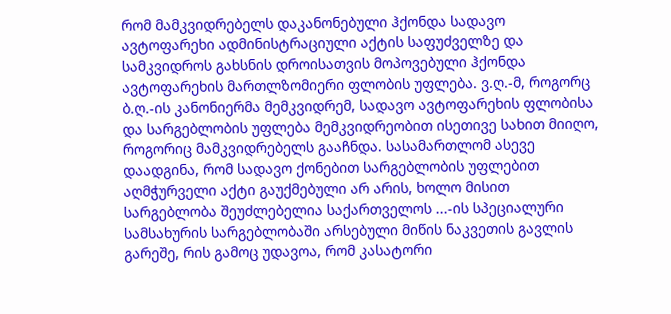რომ მამკვიდრებელს დაკანონებული ჰქონდა სადავო ავტოფარეხი ადმინისტრაციული აქტის საფუძველზე და სამკვიდროს გახსნის დროისათვის მოპოვებული ჰქონდა ავტოფარეხის მართლზომიერი ფლობის უფლება. ვ.ღ.-მ, როგორც ბ.ღ.-ის კანონიერმა მემკვიდრემ, სადავო ავტოფარეხის ფლობისა და სარგებლობის უფლება მემკვიდრეობით ისეთივე სახით მიიღო, როგორიც მამკვიდრებელს გააჩნდა. სასამართლომ ასევე დაადგინა, რომ სადავო ქონებით სარგებლობის უფლებით აღმჭურველი აქტი გაუქმებული არ არის, ხოლო მისით სარგებლობა შეუძლებელია საქართველოს ...-ის სპეციალური სამსახურის სარგებლობაში არსებული მიწის ნაკვეთის გავლის გარეშე, რის გამოც უდავოა, რომ კასატორი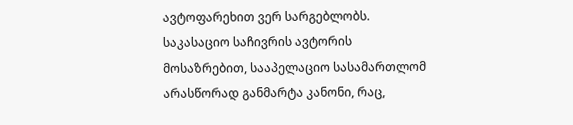ავტოფარეხით ვერ სარგებლობს. საკასაციო საჩივრის ავტორის მოსაზრებით, სააპელაციო სასამართლომ არასწორად განმარტა კანონი, რაც,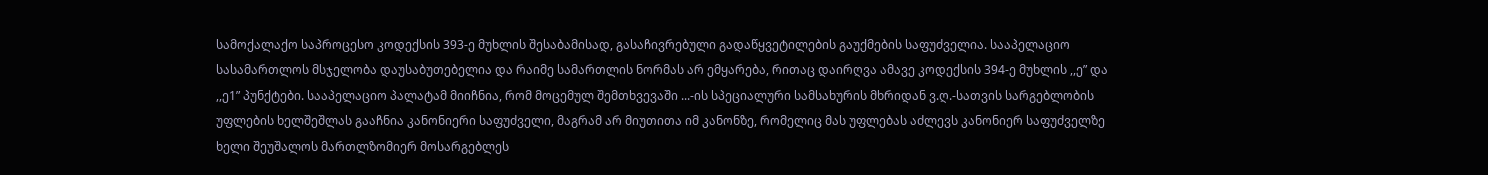სამოქალაქო საპროცესო კოდექსის 393-ე მუხლის შესაბამისად, გასაჩივრებული გადაწყვეტილების გაუქმების საფუძველია. სააპელაციო სასამართლოს მსჯელობა დაუსაბუთებელია და რაიმე სამართლის ნორმას არ ემყარება, რითაც დაირღვა ამავე კოდექსის 394-ე მუხლის ,,ე” და ,,ე1” პუნქტები. სააპელაციო პალატამ მიიჩნია, რომ მოცემულ შემთხვევაში ...-ის სპეციალური სამსახურის მხრიდან ვ.ღ.-სათვის სარგებლობის უფლების ხელშეშლას გააჩნია კანონიერი საფუძველი, მაგრამ არ მიუთითა იმ კანონზე, რომელიც მას უფლებას აძლევს კანონიერ საფუძველზე ხელი შეუშალოს მართლზომიერ მოსარგებლეს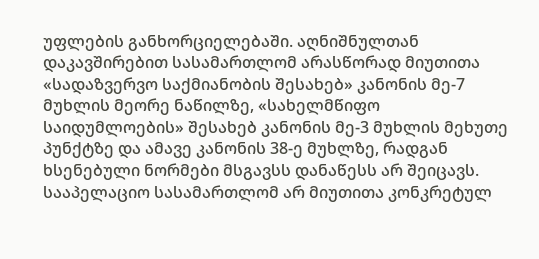უფლების განხორციელებაში. აღნიშნულთან დაკავშირებით სასამართლომ არასწორად მიუთითა «სადაზვერვო საქმიანობის შესახებ» კანონის მე-7 მუხლის მეორე ნაწილზე, «სახელმწიფო საიდუმლოების» შესახებ კანონის მე-3 მუხლის მეხუთე პუნქტზე და ამავე კანონის 38-ე მუხლზე, რადგან ხსენებული ნორმები მსგავსს დანაწესს არ შეიცავს. სააპელაციო სასამართლომ არ მიუთითა კონკრეტულ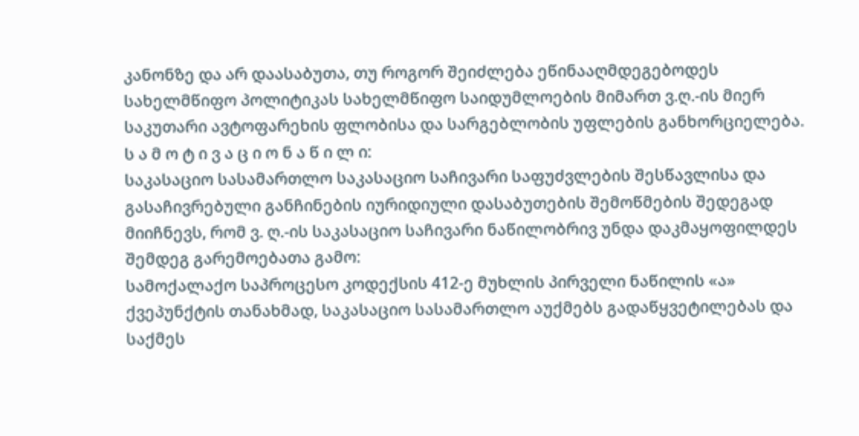კანონზე და არ დაასაბუთა, თუ როგორ შეიძლება ეწინააღმდეგებოდეს სახელმწიფო პოლიტიკას სახელმწიფო საიდუმლოების მიმართ ვ.ღ.-ის მიერ საკუთარი ავტოფარეხის ფლობისა და სარგებლობის უფლების განხორციელება.
ს ა მ ო ტ ი ვ ა ც ი ო ნ ა წ ი ლ ი:
საკასაციო სასამართლო საკასაციო საჩივარი საფუძვლების შესწავლისა და გასაჩივრებული განჩინების იურიდიული დასაბუთების შემოწმების შედეგად მიიჩნევს, რომ ვ. ღ.-ის საკასაციო საჩივარი ნაწილობრივ უნდა დაკმაყოფილდეს შემდეგ გარემოებათა გამო:
სამოქალაქო საპროცესო კოდექსის 412-ე მუხლის პირველი ნაწილის «ა» ქვეპუნქტის თანახმად, საკასაციო სასამართლო აუქმებს გადაწყვეტილებას და საქმეს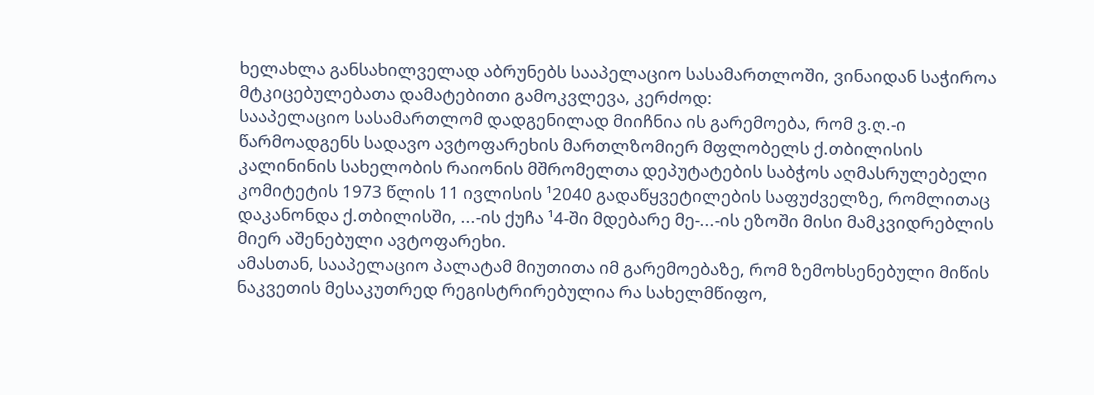ხელახლა განსახილველად აბრუნებს სააპელაციო სასამართლოში, ვინაიდან საჭიროა მტკიცებულებათა დამატებითი გამოკვლევა, კერძოდ:
სააპელაციო სასამართლომ დადგენილად მიიჩნია ის გარემოება, რომ ვ.ღ.-ი წარმოადგენს სადავო ავტოფარეხის მართლზომიერ მფლობელს ქ.თბილისის კალინინის სახელობის რაიონის მშრომელთა დეპუტატების საბჭოს აღმასრულებელი კომიტეტის 1973 წლის 11 ივლისის ¹2040 გადაწყვეტილების საფუძველზე, რომლითაც დაკანონდა ქ.თბილისში, ...-ის ქუჩა ¹4-ში მდებარე მე-...-ის ეზოში მისი მამკვიდრებლის მიერ აშენებული ავტოფარეხი.
ამასთან, სააპელაციო პალატამ მიუთითა იმ გარემოებაზე, რომ ზემოხსენებული მიწის ნაკვეთის მესაკუთრედ რეგისტრირებულია რა სახელმწიფო,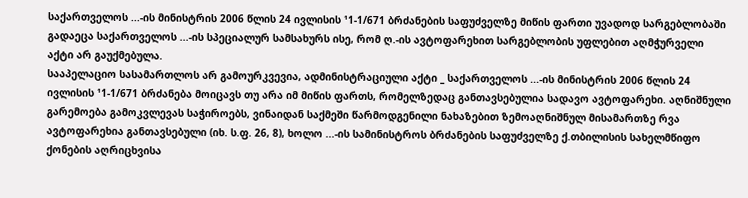საქართველოს ...-ის მინისტრის 2006 წლის 24 ივლისის ¹1-1/671 ბრძანების საფუძველზე მიწის ფართი უვადოდ სარგებლობაში გადაეცა საქართველოს ...-ის სპეციალურ სამსახურს ისე, რომ ღ.-ის ავტოფარეხით სარგებლობის უფლებით აღმჭურველი აქტი არ გაუქმებულა.
სააპელაციო სასამართლოს არ გამოურკვევია, ადმინისტრაციული აქტი _ საქართველოს ...-ის მინისტრის 2006 წლის 24 ივლისის ¹1-1/671 ბრძანება მოიცავს თუ არა იმ მიწის ფართს, რომელზედაც განთავსებულია სადავო ავტოფარეხი. აღნიშნული გარემოება გამოკვლევას საჭიროებს, ვინაიდან საქმეში წარმოდგენილი ნახაზებით ზემოაღნიშნულ მისამართზე რვა ავტოფარეხია განთავსებული (იხ. ს.ფ. 26, 8), ხოლო ...-ის სამინისტროს ბრძანების საფუძველზე ქ.თბილისის სახელმწიფო ქონების აღრიცხვისა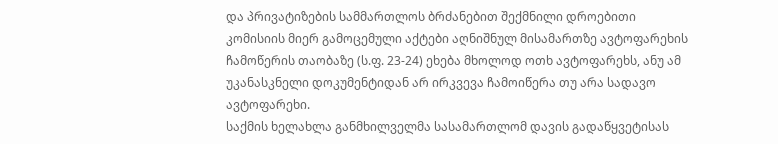და პრივატიზების სამმართლოს ბრძანებით შექმნილი დროებითი კომისიის მიერ გამოცემული აქტები აღნიშნულ მისამართზე ავტოფარეხის ჩამოწერის თაობაზე (ს.ფ. 23-24) ეხება მხოლოდ ოთხ ავტოფარეხს, ანუ ამ უკანასკნელი დოკუმენტიდან არ ირკვევა ჩამოიწერა თუ არა სადავო ავტოფარეხი.
საქმის ხელახლა განმხილველმა სასამართლომ დავის გადაწყვეტისას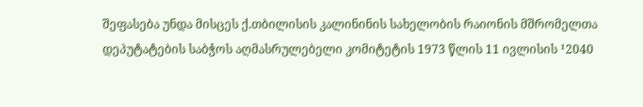შეფასება უნდა მისცეს ქ.თბილისის კალინინის სახელობის რაიონის მშრომელთა დეპუტატების საბჭოს აღმასრულებელი კომიტეტის 1973 წლის 11 ივლისის ¹2040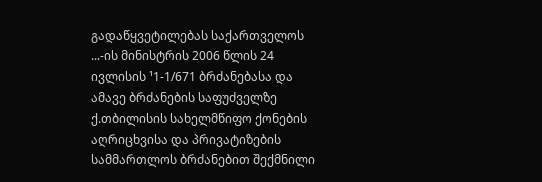გადაწყვეტილებას საქართველოს ...-ის მინისტრის 2006 წლის 24 ივლისის ¹1-1/671 ბრძანებასა და ამავე ბრძანების საფუძველზე ქ.თბილისის სახელმწიფო ქონების აღრიცხვისა და პრივატიზების სამმართლოს ბრძანებით შექმნილი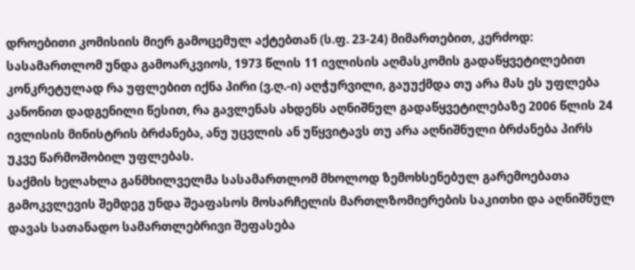დროებითი კომისიის მიერ გამოცემულ აქტებთან (ს.ფ. 23-24) მიმართებით, კერძოდ:
სასამართლომ უნდა გამოარკვიოს, 1973 წლის 11 ივლისის აღმასკომის გადაწყვეტილებით კონკრეტულად რა უფლებით იქნა პირი (ვ.ღ.-ი) აღჭურვილი, გაუუქმდა თუ არა მას ეს უფლება კანონით დადგენილი წესით, რა გავლენას ახდენს აღნიშნულ გადაწყვეტილებაზე 2006 წლის 24 ივლისის მინისტრის ბრძანება, ანუ უცვლის ან უწყვიტავს თუ არა აღნიშნული ბრძანება პირს უკვე წარმოშობილ უფლებას.
საქმის ხელახლა განმხილველმა სასამართლომ მხოლოდ ზემოხსენებულ გარემოებათა გამოკვლევის შემდეგ უნდა შეაფასოს მოსარჩელის მართლზომიერების საკითხი და აღნიშნულ დავას სათანადო სამართლებრივი შეფასება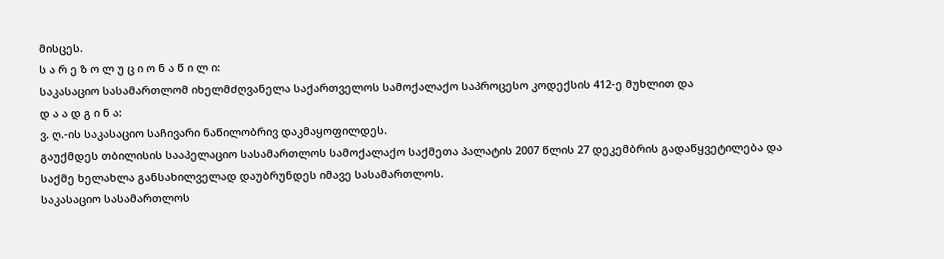მისცეს.
ს ა რ ე ზ ო ლ უ ც ი ო ნ ა წ ი ლ ი:
საკასაციო სასამართლომ იხელმძღვანელა საქართველოს სამოქალაქო საპროცესო კოდექსის 412-ე მუხლით და
დ ა ა დ გ ი ნ ა:
ვ. ღ.-ის საკასაციო საჩივარი ნაწილობრივ დაკმაყოფილდეს.
გაუქმდეს თბილისის სააპელაციო სასამართლოს სამოქალაქო საქმეთა პალატის 2007 წლის 27 დეკემბრის გადაწყვეტილება და საქმე ხელახლა განსახილველად დაუბრუნდეს იმავე სასამართლოს.
საკასაციო სასამართლოს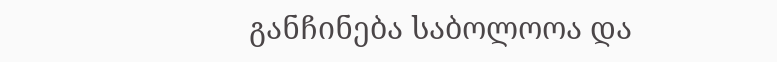განჩინება საბოლოოა და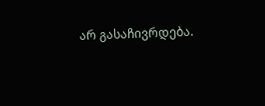არ გასაჩივრდება.